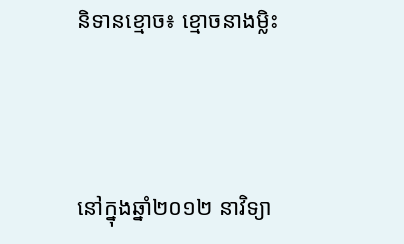និទានខ្មោច៖ ខ្មោចនាងម្លិះ




នៅក្នុងឆ្នាំ២០១២ នាវិទ្យា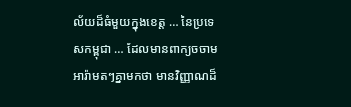ល័យដ៏ធំមួយក្នុងខេត្ត … នៃប្រទេសកម្ពុជា … ដែលមានពាក្យចចាមអារ៉ាមតៗគ្នាមកថា មានវិញ្ញាណដ៏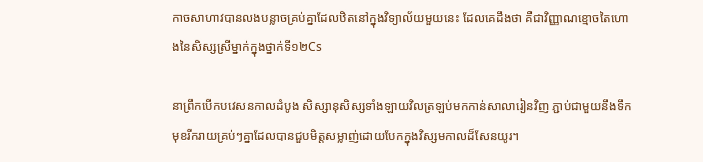កាចសាហាវបានលងបន្លាចគ្រប់គ្នាដែលឋិតនៅក្នុងវិទ្យាល័យមួយនេះ ដែលគេដឹងថា គឺជាវិញ្ញាណខ្មោចតៃហោងនៃសិស្សស្រីម្នាក់ក្នុងថ្នាក់ទី១២Cs

នាព្រឹកបើកបវេសនកាលដំបូង សិស្សានុសិស្សទាំងឡាយវិលត្រឡប់មកកាន់សាលារៀនវិញ ភ្ជាប់ជាមួយនឹងទឹកមុខរីករាយគ្រប់ៗគ្នាដែលបានជួបមិត្តសម្លាញ់ដោយបែកក្នុងវិស្សមកាលដ៏សែនយូរ។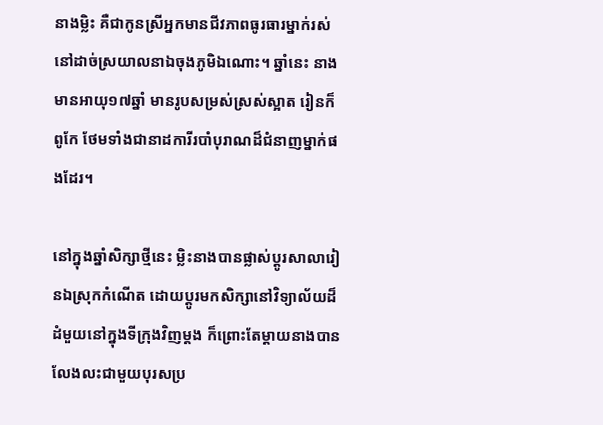នាងម្លិះ គឺជាកូនស្រីអ្នកមានជីវភាពធូរធារម្នាក់រស់នៅដាច់ស្រយាលនាឯចុងភូមិឯណោះ។ ឆ្នាំនេះ នាងមានអាយុ១៧ឆ្នាំ មានរូបសម្រស់ស្រស់ស្អាត រៀនក៏ពូកែ ថែមទាំងជានាដការីរបាំបុរាណដ៏ជំនាញម្នាក់ផងដែរ។

នៅក្នុងឆ្នាំសិក្សាថ្មីនេះ ម្លិះនាងបានផ្លាស់ប្តូរសាលារៀនឯស្រុកកំណើត ដោយប្តូរមកសិក្សានៅវិទ្យាល័យដ៏ដំមួយនៅក្នុងទីក្រុងវិញម្តង ក៏ព្រោះតែម្តាយនាងបានលែងលះជាមួយបុរសប្រ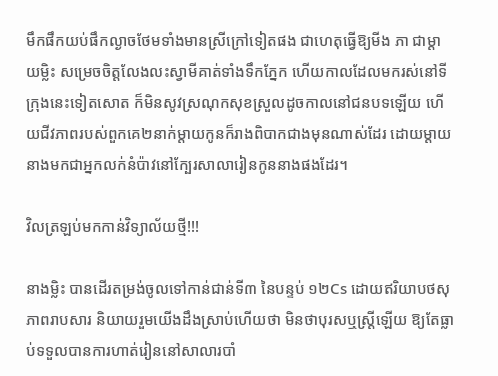មឹកផឹកយប់ផឹកល្ងាចថែមទាំងមានស្រីក្រៅទៀតផង ជាហេតុធ្វើឱ្យមីង ភា ជាម្តាយម្លិះ សម្រេចចិត្តលែងលះស្វាមីគាត់ទាំងទឹកភ្នែក ហើយកាលដែលមករស់នៅទីក្រុងនេះទៀតសោត ក៏មិនសូវស្រណុកសុខស្រួលដូចកាលនៅជនបទឡើយ ហើយជីវភាពរបស់ពួកគេ២នាក់ម្តាយកូនក៏រាងពិបាកជាងមុនណាស់ដែរ ដោយម្តាយនាងមកជាអ្នកលក់នំប៉ាវនៅក្បែរសាលារៀនកូននាងផងដែរ។

វិលត្រឡប់មកកាន់វិទ្យាល័យថ្មី!!!

នាងម្លិះ បានដើរតម្រង់ចូលទៅកាន់ជាន់ទី៣ នៃបន្ទប់ ១២Cs ដោយឥរិយាបថសុភាពរាបសារ និយាយរួមយើងដឹងស្រាប់ហើយថា មិនថាបុរសឬស្រ្តីឡើយ ឱ្យតែធ្លាប់ទទួលបានការហាត់រៀននៅសាលារបាំ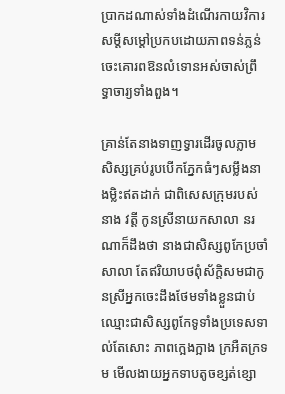ប្រាកដណាស់ទាំងដំណើរកាយវិការ សម្តីសម្តៅប្រកបដោយភាពទន់ភ្លន់ ចេះគោរពឱនលំទោនអស់ចាស់ព្រឹទ្ធាចារ្យទាំងពួង។

គ្រាន់តែនាងទាញទ្វារដើរចូលភ្លាម សិស្សគ្រប់រូបបើកភ្នែកធំៗសម្លឹងនាងម្លិះឥតដាក់ ជាពិសេសក្រុមរបស់នាង វត្តី កូនស្រីនាយកសាលា នរណាក៏ដឹងថា នាងជាសិស្សពូកែប្រចាំសាលា តែឥរិយាបថពុំស័ក្តិសមជាកូនស្រីអ្នកចេះដឹងថែមទាំងខ្លួនជាប់ឈ្មោះជាសិស្សពូកែទូទាំងប្រទេសទាល់តែសោះ ភាពក្អេងក្អាង ក្រអឺតក្រទម មើលងាយអ្នកទាបតូចខ្សត់ខ្សោ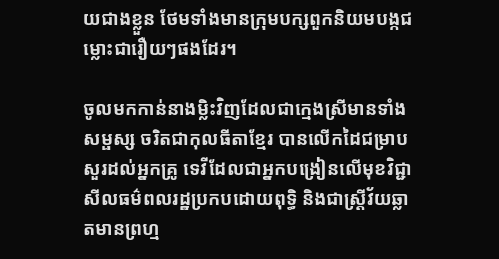យជាងខ្លួន ថែមទាំងមានក្រុមបក្សពួកនិយមបង្កជម្លោះជារឿយៗផងដែរ។

ចូលមកកាន់នាងម្លិះវិញដែលជាក្មេងស្រីមានទាំងសម្ផស្ស ចរិតជាកុលធីតាខ្មែរ បានលើកដៃជម្រាបសួរដល់អ្នកគ្រូ ទេវីដែលជាអ្នកបង្រៀនលើមុខវិជ្ជាសីលធម៌ពលរដ្ឋប្រកបដោយពុទ្ធិ និងជាស្រ្តីវ័យឆ្លាតមានព្រហ្ម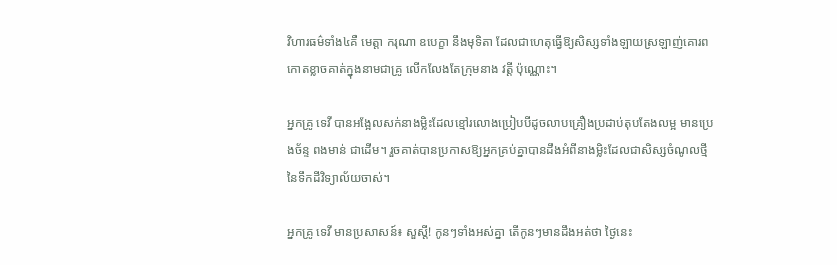វិហារធម៌ទាំង៤គឺ មេត្តា ករុណា ឧបេក្ខា នឹងមុទិតា ដែលជាហេតុធ្វើឱ្យសិស្សទាំងឡាយស្រឡាញ់គោរពកោតខ្លាចគាត់ក្នុងនាមជាគ្រូ លើកលែងតែក្រុមនាង វត្តី ប៉ុណ្ណោះ។

អ្នកគ្រូ ទេវី បានអង្អែលសក់នាងម្លិះដែលខ្មៅរលោងប្រៀបបីដូចលាបគ្រឿងប្រដាប់តុបតែងលម្អ មានប្រេងច័ន្ទ ពងមាន់ ជាដើម។ រួចគាត់បានប្រកាសឱ្យអ្នកគ្រប់គ្នាបានដឹងអំពីនាងម្លិះដែលជាសិស្សចំណូលថ្មីនៃទឹកដីវិទ្យាល័យចាស់។

អ្នកគ្រូ ទេវី មានប្រសាសន៍៖ សួស្តី! កូនៗទាំងអស់គ្នា តើកូនៗមានដឹងអត់ថា ថ្ងៃនេះ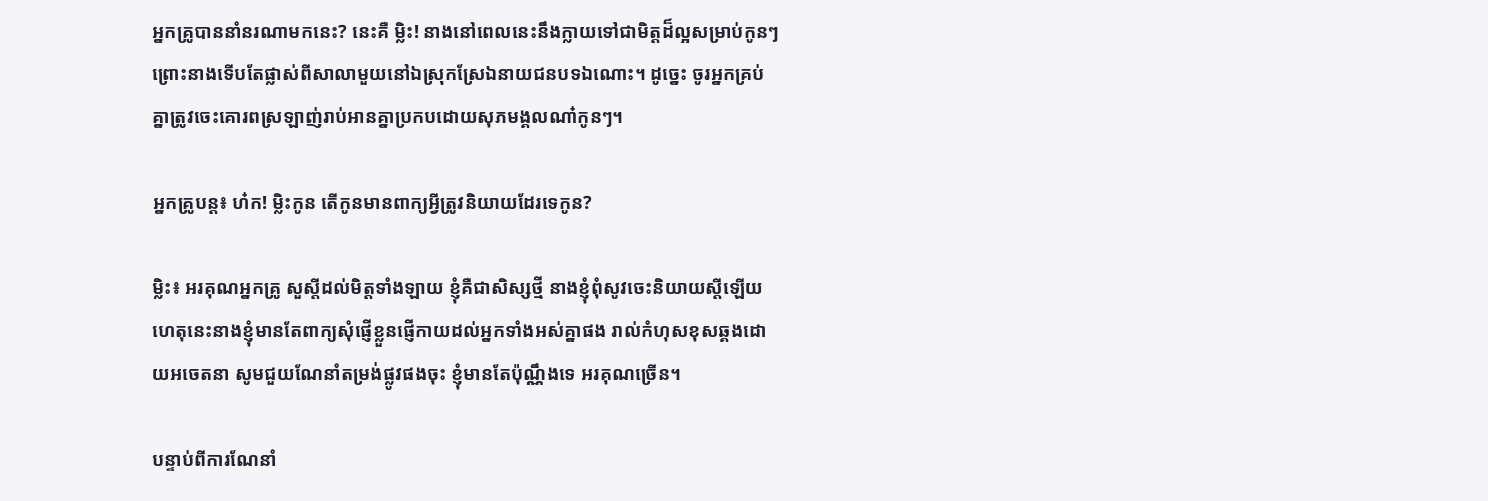អ្នកគ្រូបាននាំនរណាមកនេះ? នេះគឺ ម្លិះ! នាងនៅពេលនេះនឹងក្លាយទៅជាមិត្តដ៏ល្អសម្រាប់កូនៗ ព្រោះនាងទើបតែផ្លាស់ពីសាលាមួយនៅឯស្រុកស្រែឯនាយជនបទឯណោះ។ ដូច្នេះ ចូរអ្នកគ្រប់គ្នាត្រូវចេះគោរពស្រឡាញ់រាប់អានគ្នាប្រកបដោយសុភមង្គលណា៎កូនៗ។

អ្នកគ្រូបន្ដ៖ ហ៎ក! ម្លិះកូន តើកូនមានពាក្យអ្វីត្រូវនិយាយដែរទេកូន?

ម្លិះ៖ អរគុណអ្នកគ្រូ សួស្តីដល់មិត្តទាំងឡាយ ខ្ញុំគឺជាសិស្សថ្មី នាងខ្ញុំពុំសូវចេះនិយាយស្តីឡើយ ហេតុនេះនាងខ្ញុំមានតែពាក្យសុំផ្ញើខ្លួនផ្ញើកាយដល់អ្នកទាំងអស់គ្នាផង រាល់កំហុសខុសឆ្គងដោយអចេតនា សូមជួយណែនាំតម្រង់ផ្លូវផងចុះ ខ្ញុំមានតែប៉ុណ្ណឹងទេ អរគុណច្រើន។

បន្ទាប់ពីការណែនាំ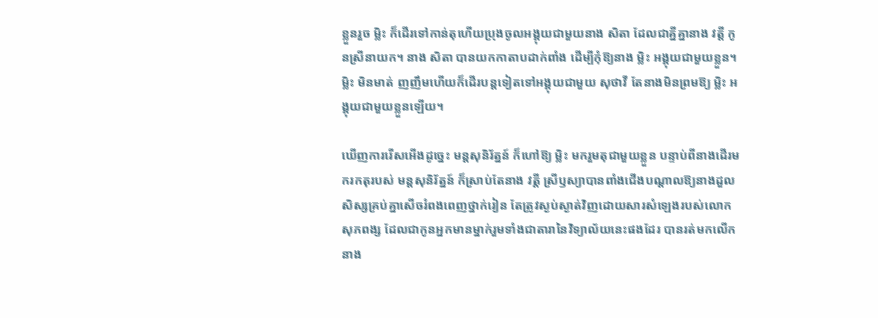ខ្លួនរួច ម្លិះ ក៏ដើរទៅកាន់តុហើយប្រុងចូលអង្គុយជាមួយនាង សិតា ដែលជាគ្នីគ្នានាង វត្តី កូនស្រីនាយក។ នាង សិតា បានយកកាតាបដាក់ពាំង ដើម្បីកុំឱ្យនាង ម្លិះ អង្គុយជាមួយខ្លួន។ ម្លិះ មិនមាត់ ញញឹមហើយក៏ដើរបន្តទៀតទៅអង្គុយជាមួយ សុថាវី តែនាងមិនព្រមឱ្យ ម្លិះ អង្គុយជាមួយខ្លួនឡើយ។

ឃើញការរើសអើងដូច្នេះ មន្តសុនិរ័ត្នន៍ ក៏ហៅឱ្យ ម្លិះ មករួមតុជាមួយខ្លួន បន្ទាប់ពីនាងដើរមករកតុរបស់ មន្តសុនិរ័ត្នន៍ ក៏ស្រាប់តែនាង វត្តី ស្រីឫស្យាបានពាំងជើងបណ្តាលឱ្យនាងដួល សិស្សគ្រប់គ្នាសើចរំពងពេញថ្នាក់រៀន តែត្រូវស្ងប់ស្ងាត់វិញដោយសារសំឡេងរបស់លោក សុភពង្ស ដែលជាកូនអ្នកមានម្នាក់រួមទាំងជាតារានៃវិទ្យាល័យនេះផងដែរ បានរត់មកលើកនាង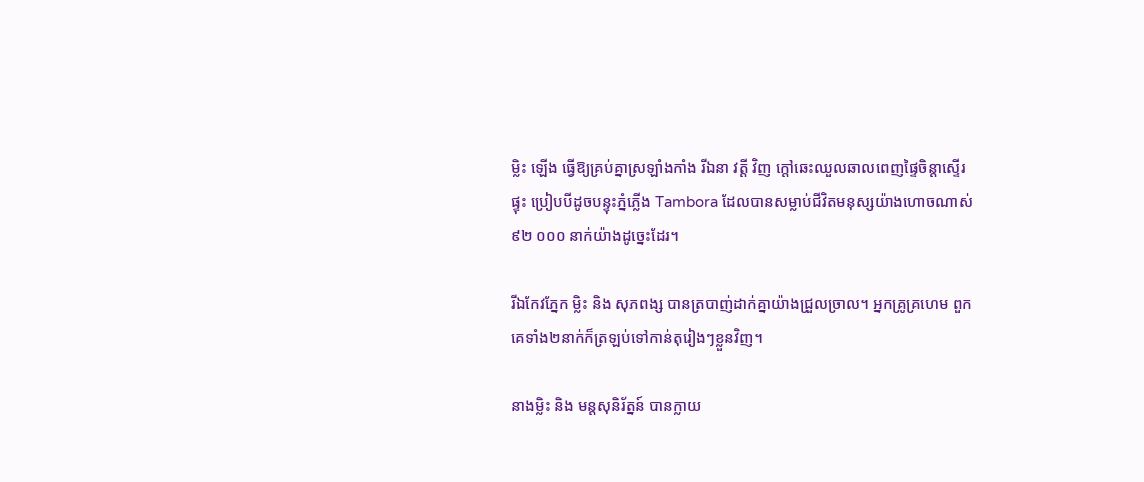ម្លិះ ឡើង ធ្វើឱ្យគ្រប់គ្នាស្រឡាំងកាំង រីឯនា វត្តី វិញ ក្តៅឆេះឈួលឆាលពេញផ្ទៃចិន្តាស្ទើរផ្ទុះ ប្រៀបបីដូចបន្ទុះភ្នំភ្លើង Tambora ដែលបានសម្លាប់ជីវិតមនុស្សយ៉ាងហោចណាស់ ៩២ ០០០ នាក់យ៉ាងដូច្នេះដែរ។

រីឯកែវភ្នែក ម្លិះ និង សុភពង្ស បានត្របាញ់ដាក់គ្នាយ៉ាងជ្រួលច្រាល។ អ្នកគ្រូគ្រហេម ពួកគេទាំង២នាក់ក៏ត្រឡប់ទៅកាន់តុរៀងៗខ្លួនវិញ។

នាងម្លិះ និង មន្តសុនិរ័ត្នន៍ បានក្លាយ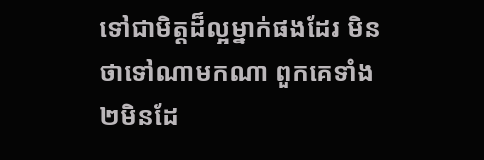ទៅជាមិត្តដ៏ល្អម្នាក់ផងដែរ មិនថាទៅណាមកណា ពួកគេទាំង២មិនដែ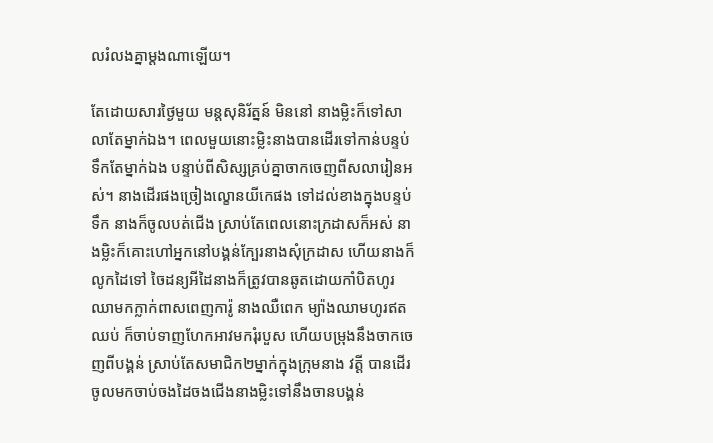លរំលងគ្នាម្តងណាឡើយ។

តែដោយសារថ្ងៃមួយ មន្តសុនិរ័ត្នន៍ មិននៅ នាងម្លិះក៏ទៅសាលាតែម្នាក់ឯង។ ពេលមួយនោះម្លិះនាងបានដើរទៅកាន់បន្ទប់ទឹកតែម្នាក់ឯង បន្ទាប់ពីសិស្សគ្រប់គ្នាចាកចេញពីសលារៀនអស់។ នាងដើរផងច្រៀងល្ខោនយីកេផង ទៅដល់ខាងក្នុងបន្ទប់ទឹក នាងក៏ចូលបត់ជើង ស្រាប់តែពេលនោះក្រដាសក៏អស់ នាងម្លិះក៏គោះហៅអ្នកនៅបង្គន់ក្បែរនាងសុំក្រដាស ហើយនាងក៏លូកដៃទៅ ចៃដន្យអីដៃនាងក៏ត្រូវបានឆូតដោយកាំបិតហូរឈាមកក្លាក់ពាសពេញការ៉ូ នាងឈឺពេក ម្យ៉ាងឈាមហូរឥតឈប់ ក៏ចាប់ទាញហែកអាវមករុំរបួស ហើយបម្រុងនឹងចាកចេញពីបង្គន់ ស្រាប់តែសមាជិក២ម្នាក់ក្នុងក្រុមនាង វត្តី បានដើរចូលមកចាប់ចងដៃចងជើងនាងម្លិះទៅនឹងចានបង្គន់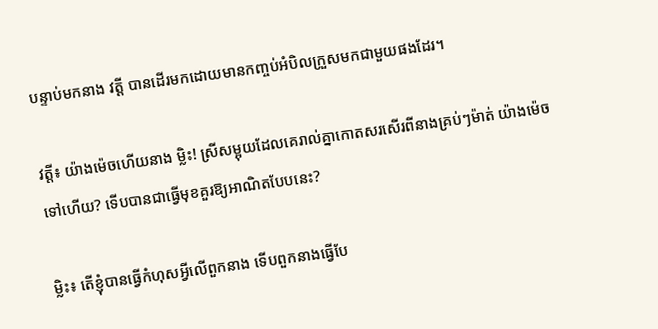បន្ទាប់មកនាង វត្តី បានដើរមកដោយមានកញ្ចប់អំបិលក្រួសមកជាមួយផងដែរ។

វត្តី៖ យ៉ាងម៉េចហើយនាង ម្លិះ! ស្រីសម្អុយដែលគេរាល់គ្នាកោតសរសើរពីនាងគ្រប់ៗម៉ាត់ យ៉ាងម៉េចទៅហើយ? ទើបបានជាធ្វើមុខគួរឱ្យអាណិតបែបនេះ?

ម្លិះ៖ តើខ្ញុំបានធ្វើកំហុសអ្វីលើពួកនាង ទើបពួកនាងធ្វើបែ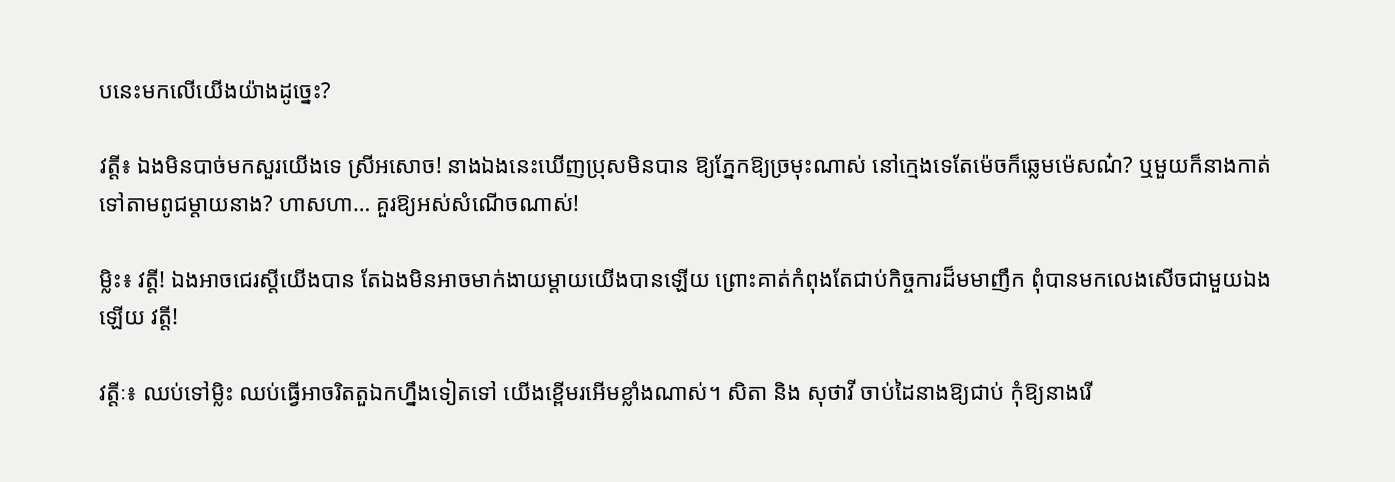បនេះមកលើយើងយ៉ាងដូច្នេះ?

វត្តី៖ ឯងមិនបាច់មកសួរយើងទេ ស្រីអសោច! នាងឯងនេះឃើញប្រុសមិនបាន ឱ្យភ្នែកឱ្យច្រមុះណាស់ នៅក្មេងទេតែម៉េចក៏ឆ្លេមម៉េសណ៎? ឬមួយក៏នាងកាត់ទៅតាមពូជម្តាយនាង? ហាសហា… គួរឱ្យអស់សំណើចណាស់!

ម្លិះ៖ វត្តី! ឯងអាចជេរស្តីយើងបាន តែឯងមិនអាចមាក់ងាយម្តាយយើងបានឡើយ ព្រោះគាត់កំពុងតែជាប់កិច្ចការដ៏មមាញឹក ពុំបានមកលេងសើចជាមួយឯងឡើយ វត្តី!

វត្តីៈ៖ ឈប់ទៅម្លិះ ឈប់ធ្វើអាចរិតតួឯកហ្នឹងទៀតទៅ យើងខ្ពើមរអើមខ្លាំងណាស់។ សិតា និង សុថាវី ចាប់ដៃនាងឱ្យជាប់ កុំឱ្យនាងរើ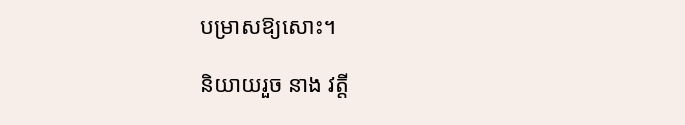បម្រាសឱ្យសោះ។

និយាយរួច នាង វត្តី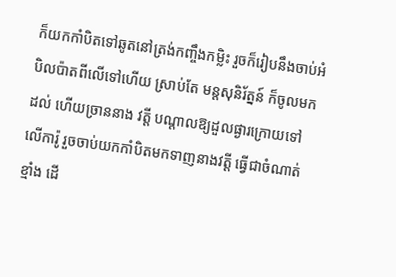ក៏យកកាំបិតទៅឆូតនៅត្រង់កញ្ចឹងកម្លិះ រួចក៏រៀបនឹងចាប់អំបិលប៉ាតពីលើទៅហើយ ស្រាប់តែ មន្តសុនិរ័ត្នន៍ ក៏ចូលមកដល់ ហើយច្រាននាង វត្តី បណ្តាលឱ្យដួលផ្ងារក្រោយទៅលើការ៉ូ រួចចាប់យកកាំបិតមកទាញនាងវត្តី ធ្វើជាចំណាត់ខ្មាំង ដើ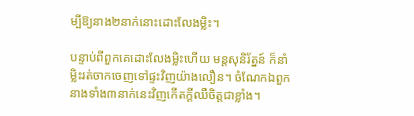ម្បីឱ្យនាង២នាក់នោះដោះលែងម្លិះ។

បន្ទាប់ពីពួកគេដោះលែងម្លិះហើយ មន្តសុនិរ័ត្នន៍ ក៏នាំម្លិះរត់ចាកចេញទៅផ្ទះវិញយ៉ាងលឿន។ ចំណែកឯពួកនាងទាំង៣នាក់នេះវិញកើតក្តីឈឺចិត្តជាខ្លាំង។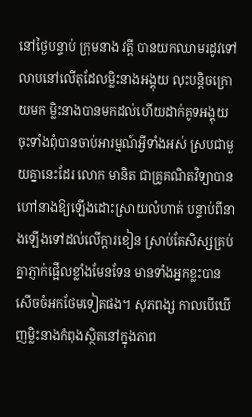នៅថ្ងៃបន្ទាប់ ក្រុមនាង វត្តី បានយកឈាមរដូវទៅលាបនៅលើតុដែលម្លិះនាងអង្គុយ លុះបន្តិចក្រោយមក ម្លិះនាងបានមកដល់ហើយដាក់គូទអង្គុយចុះទាំងពុំបានចាប់អារម្មណ៍អ្វីទាំងអស់ ស្របជាមួយគ្នានេះដែរ លោក មានិត ជាគ្រូគណិតវិទ្យាបានហៅនាងឱ្យឡើងដោះស្រាយលំហាត់ បន្ទាប់ពីនាងឡើងទៅដល់លើក្តារខៀន ស្រាប់តែសិស្សគ្រប់គ្នាភ្ញាក់ផ្អើលខ្លាំងមែនទែន មានទាំងអ្នកខ្លះបានសើចចំអកថែមទៀតផង។ សុភពង្ស កាលបើឃើញម្លិះនាងកំពុងស្ថិតនៅក្នុងភាព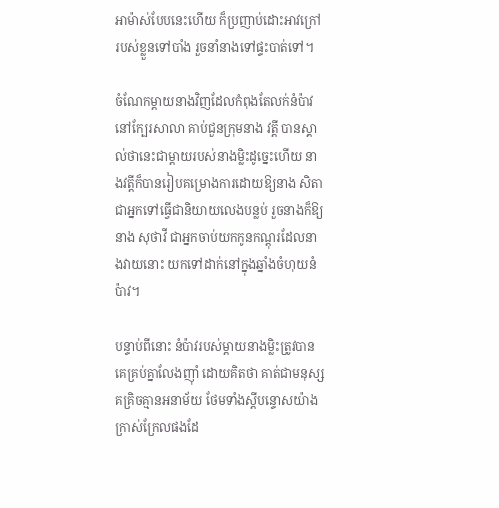អាម៉ាស់បែបនេះហើយ ក៏ប្រញាប់ដោះអាវក្រៅរបស់ខ្លួនទៅបាំង រួចនាំនាងទៅផ្ទះបាត់ទៅ។

ចំណែកម្តាយនាងវិញដែលកំពុងតែលក់នំប៉ាវនៅក្បែរសាលា គាប់ជួនក្រុមនាង វត្តី បានស្គាល់ថានេះជាម្តាយរបស់នាងម្លិះដូច្នេះហើយ នាងវត្តីក៏បានរៀបគម្រោងការដោយឱ្យនាង សិតា ជាអ្នកទៅធ្វើជានិយាយលេងបន្លប់ រួចនាងក៏ឱ្យនាង សុថាវី ជាអ្នកចាប់យកកូនកណ្តុរដែលនាងវាយនោះ យកទៅដាក់នៅក្នុងឆ្នាំងចំហុយនំប៉ាវ។

បន្ទាប់ពីនោះ នំប៉ាវរបស់ម្តាយនាងម្លិះត្រូវបានគេគ្រប់គ្នាលែងញ៉ាំ ដោយគិតថា គាត់ជាមនុស្សគគ្រិចគ្មានអនាម័យ ថែមទាំងស្តីបន្ទោសយ៉ាងក្រាស់ក្រែលផងដែ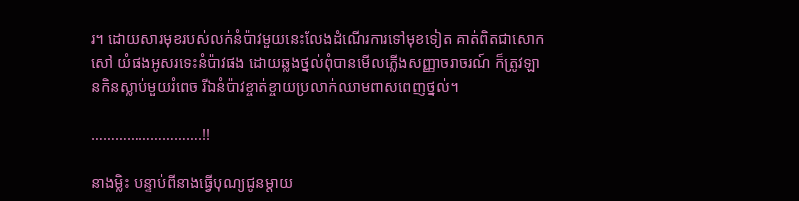រ។ ដោយសារមុខរបស់លក់នំប៉ាវមួយនេះលែងដំណើរការទៅមុខទៀត គាត់ពិតជាសោកសៅ យំផងអូសរទេះនំប៉ាវផង ដោយឆ្លងថ្នល់ពុំបានមើលភ្លើងសញ្ញាចរាចរណ៍ ក៏ត្រូវឡានកិនស្លាប់មួយរំពេច រីឯនំប៉ាវខ្ចាត់ខ្ចាយប្រលាក់ឈាមពាសពេញថ្នល់។

……………………….!!

នាងម្លិះ បន្ទាប់ពីនាងធ្វើបុណ្យជូនម្តាយ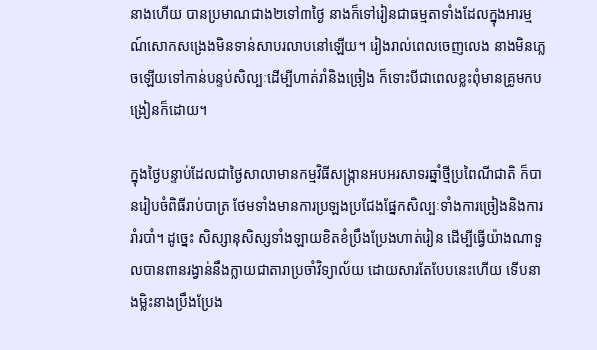នាងហើយ បានប្រមាណជាង២ទៅ៣ថ្ងៃ នាងក៏ទៅរៀនជាធម្មតាទាំងដែលក្នុងអារម្មណ៍សោកសង្រេងមិនទាន់សាបរលាបនៅឡើយ។ រៀងរាល់ពេលចេញលេង នាងមិនភ្លេចឡើយទៅកាន់បន្ទប់សិល្បៈដើម្បីហាត់រាំនិងច្រៀង ក៏ទោះបីជាពេលខ្លះពុំមានគ្រូមកបង្រៀនក៏ដោយ។

ក្នុងថ្ងៃបន្ទាប់ដែលជាថ្ងៃសាលាមានកម្មវិធីសង្ក្រានអបអរសាទរឆ្នាំថ្មីប្រពៃណីជាតិ ក៏បានរៀបចំពិធីរាប់បាត្រ ថែមទាំងមានការប្រឡងប្រជែងផ្នែកសិល្បៈទាំងការច្រៀងនិងការរាំរបាំ។ ដូច្នេះ សិស្សានុសិស្សទាំងឡាយខិតខំប្រឹងប្រែងហាត់រៀន ដើម្បីធ្វើយ៉ាងណាទួលបានពានរង្វាន់នឹងក្លាយជាតារាប្រចាំវិទ្យាល័យ ដោយសារតែបែបនេះហើយ ទើបនាងម្លិះនាងប្រឹងប្រែង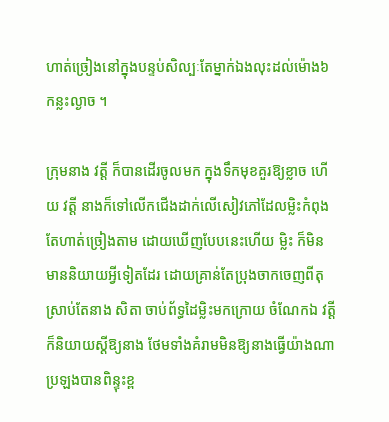ហាត់ច្រៀងនៅក្នុងបន្ទប់សិល្បៈតែម្នាក់ឯងលុះដល់ម៉ោង៦កន្លះល្ងាច ។

ក្រុមនាង វត្តី ក៏បានដើរចូលមក ក្នុងទឹកមុខគួរឱ្យខ្លាច ហើយ វត្តី នាងក៏ទៅលើកជើងដាក់លើសៀវភៅដែលម្លិះកំពុងតែហាត់ច្រៀងតាម ដោយឃើញបែបនេះហើយ ម្លិះ ក៏មិនមាននិយាយអ្វីទៀតដែរ ដោយគ្រាន់តែប្រុងចាកចេញពីតុ ស្រាប់តែនាង សិតា ចាប់ព័ទ្ធដៃម្លិះមកក្រោយ ចំណែកឯ វត្តី ក៏និយាយស្តីឱ្យនាង ថែមទាំងគំរាមមិនឱ្យនាងធ្វើយ៉ាងណាប្រឡងបានពិន្ទុះខ្ព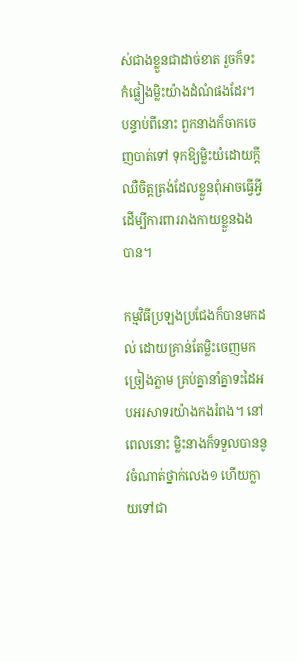ស់ជាងខ្លួនជាដាច់ខាត រួចក៏ទះកំផ្លៀងម្លិះយ៉ាងដំណំផងដែរ។ បន្ទាប់ពីនោះ ពួកនាងក៏ចាកចេញបាត់ទៅ ទុកឱ្យម្លិះយំដោយក្តីឈឺចិត្តត្រង់ដែលខ្លួនពុំអាចធ្វើអ្វីដើម្បីការពាររាងកាយខ្លួនឯងបាន។

កម្មវិធីប្រឡងប្រជែងក៏បានមកដល់ ដោយគ្រាន់តែម្លិះចេញមកច្រៀងភ្លាម គ្រប់គ្នានាំគ្នាទះដៃអបអរសាទរយ៉ាងកងរំពង។ នៅពេលនោះ ម្លិះនាងក៏ទទួលបាននូវចំណាត់ថ្នាក់លេង១ ហើយក្លាយទៅជា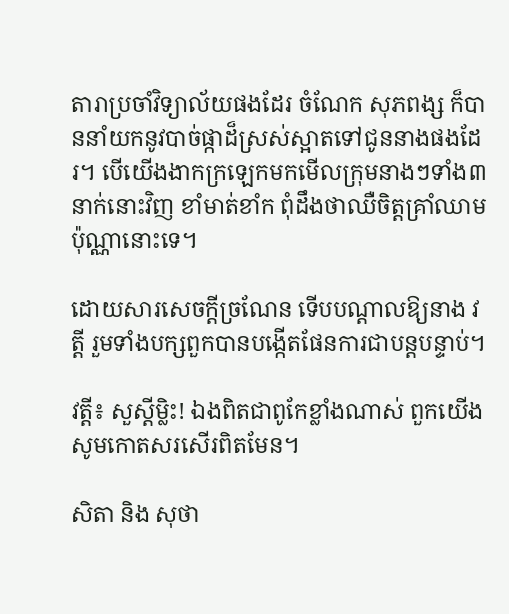តារាប្រចាំវិទ្យាល័យផងដែរ ចំណែក សុភពង្ស ក៏បាននាំយកនូវបាច់ផ្កាដ៏ស្រស់ស្អាតទៅជូននាងផងដែរ។ បើយើងងាកក្រឡេកមកមើលក្រុមនាងៗទាំង៣នាក់នោះវិញ ខាំមាត់ខាំក ពុំដឹងថាឈឺចិត្តគ្រាំឈាមប៉ុណ្ណានោះទេ។

ដោយសារសេចក្តីច្រណែន ទើបបណ្តាលឱ្យនាង វត្តី រួមទាំងបក្សពួកបានបង្កើតផែនការជាបន្តបន្ទាប់។

វត្តី៖ សួស្តីម្លិះ! ឯងពិតជាពូកែខ្លាំងណាស់ ពួកយើងសូមកោតសរសើរពិតមែន។

សិតា និង សុថា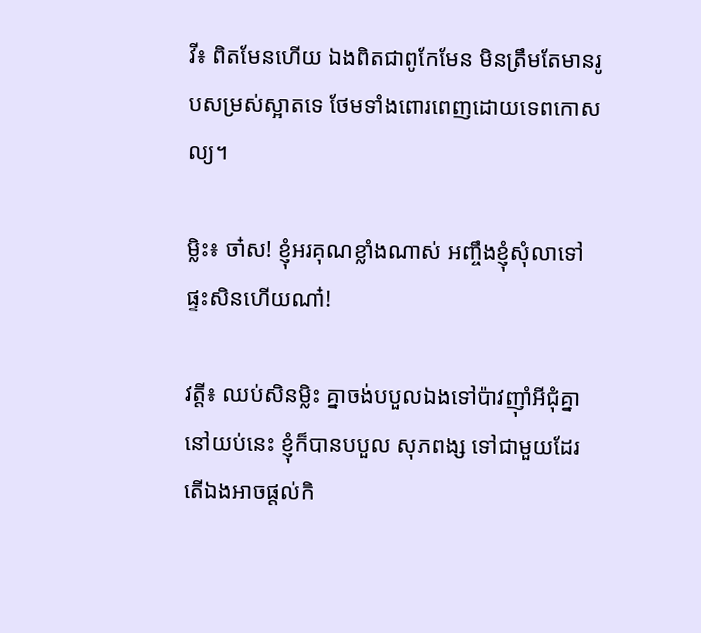វី៖ ពិតមែនហើយ ឯងពិតជាពូកែមែន មិនត្រឹមតែមានរូបសម្រស់ស្អាតទេ ថែមទាំងពោរពេញដោយទេពកោសល្យ។

ម្លិះ៖ ចា៎ស! ខ្ញុំអរគុណខ្លាំងណាស់ អញ្ចឹងខ្ញុំសុំលាទៅផ្ទះសិនហើយណា៎!

វត្តី៖ ឈប់សិនម្លិះ គ្នាចង់បបួលឯងទៅប៉ាវញ៉ាំអីជុំគ្នានៅយប់នេះ ខ្ញុំក៏បានបបួល សុភពង្ស ទៅជាមួយដែរ តើឯងអាចផ្តល់កិ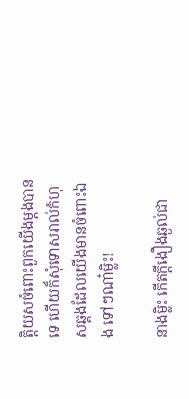ត្តិយសចំពោះពួកយើងម្តងបានទេ ហើយក៏សុំទោសរាល់កំហុសឆ្គងដែលយើងមានចំពោះឯង ទៅៗណា៎ម្លិះ!

នាងម្លិះ កើតក្តីងឿងឆ្ងល់ជា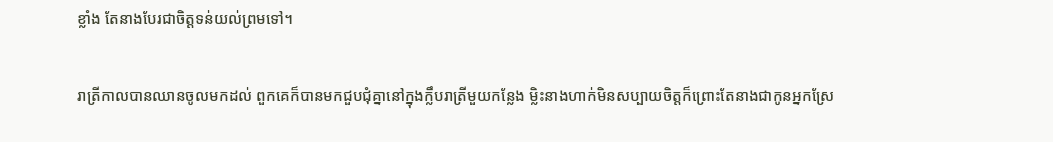ខ្លាំង តែនាងបែរជាចិត្តទន់យល់ព្រមទៅ។

រាត្រីកាលបានឈានចូលមកដល់ ពួកគេក៏បានមកជួបជុំគ្នានៅក្នុងក្លឹបរាត្រីមួយកន្លែង ម្លិះនាងហាក់មិនសប្បាយចិត្តក៏ព្រោះតែនាងជាកូនអ្នកស្រែ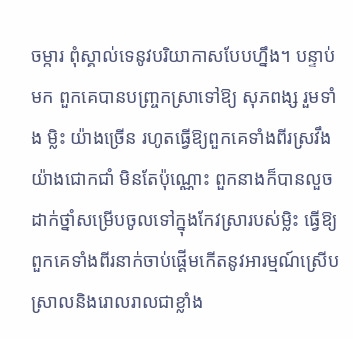ចម្ការ ពុំស្គាល់ទេនូវបរិយាកាសបែបហ្នឹង។ បន្ទាប់មក ពួកគេបានបញ្ច្រកស្រាទៅឱ្យ សុភពង្ស រួមទាំង ម្លិះ យ៉ាងច្រើន រហូតធ្វើឱ្យពួកគេទាំងពីរស្រវឹងយ៉ាងជោកជាំ មិនតែប៉ុណ្ណោះ ពួកនាងក៏បានលួចដាក់ថ្នាំសម្រើបចូលទៅក្នុងកែវស្រារបស់ម្លិះ ធ្វើឱ្យពួកគេទាំងពីរនាក់ចាប់ផ្តើមកើតនូវអារម្មណ៍ស្រើបស្រាលនិងរោលរាលជាខ្លាំង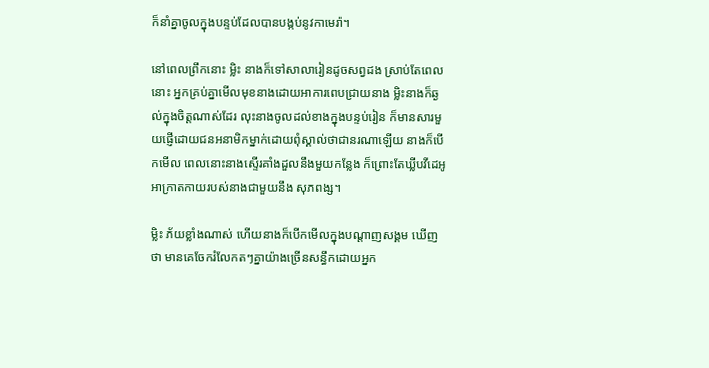ក៏នាំគ្នាចូលក្នុងបន្ទប់ដែលបានបង្កប់នូវកាមេរ៉ា។

នៅពេលព្រឹកនោះ ម្លិះ នាងក៏ទៅសាលារៀនដូចសព្វដង ស្រាប់តែពេលនោះ អ្នកគ្រប់គ្នាមើលមុខនាងដោយអាការពេបជ្រាយនាង ម្លិះនាងក៏ឆ្ងល់ក្នុងចិត្តណាស់ដែរ លុះនាងចូលដល់ខាងក្នុងបន្ទប់រៀន ក៏មានសារមួយផ្ញើដោយជនអនាមិកម្នាក់ដោយពុំស្គាល់ថាជានរណាឡើយ នាងក៏បើកមើល ពេលនោះនាងស្ទើរគាំងដួលនឹងមួយកន្លែង ក៏ព្រោះតែឃ្លីបវីដេអូអាក្រាតកាយរបស់នាងជាមួយនឹង សុភពង្ស។

ម្លិះ ភ័យខ្លាំងណាស់ ហើយនាងក៏បើកមើលក្នុងបណ្តាញសង្គម ឃើញថា មានគេចែករំលែកតៗគ្នាយ៉ាងច្រើនសន្ធឹកដោយអ្នក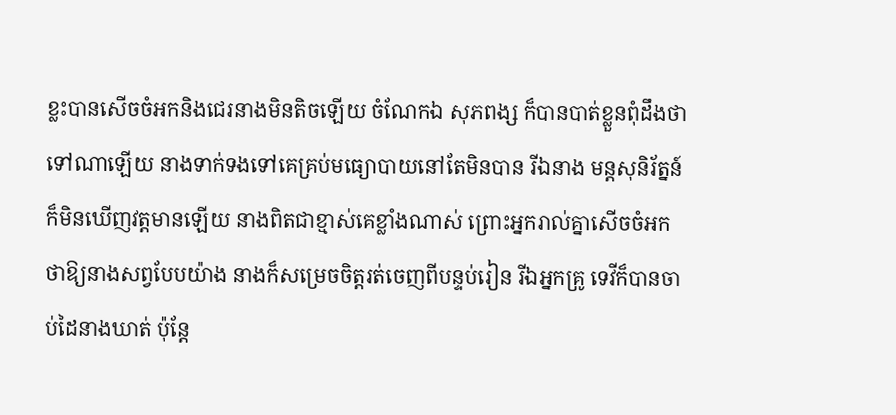ខ្លះបានសើចចំអកនិងជេរនាងមិនតិចឡើយ ចំណែកឯ សុភពង្ស ក៏បានបាត់ខ្លួនពុំដឹងថាទៅណាឡើយ នាងទាក់ទងទៅគេគ្រប់មធ្យោបាយនៅតែមិនបាន រីឯនាង មន្តសុនិរ័ត្នន៍ ក៏មិនឃើញវត្តមានឡើយ នាងពិតជាខ្មាស់គេខ្លាំងណាស់ ព្រោះអ្នករាល់គ្នាសើចចំអកថាឱ្យនាងសព្វបែបយ៉ាង នាងក៏សម្រេចចិត្តរត់ចេញពីបន្ទប់រៀន រីឯអ្នកគ្រូ ទេវីក៏បានចាប់ដៃនាងឃាត់ ប៉ុន្តែ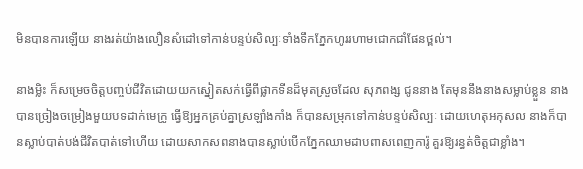មិនបានការឡើយ នាងរត់យ៉ាងលឿនសំដៅទៅកាន់បន្ទប់សិល្បៈទាំងទឹកភ្នែកហូររហាមជោកជាំផែនថ្ពល់។

នាងម្លិះ ក៏សម្រេចចិត្តបញ្ចប់ជីវិតដោយយកស្នៀតសក់ធ្វើពីផ្លាកទីនដ៏មុតស្រួចដែល សុភពង្ស ជូននាង តែមុននឹងនាងសម្លាប់ខ្លួន នាងបានច្រៀងចម្រៀងមួយបទដាក់មេក្រូ ធ្វើឱ្យអ្នកគ្រប់គ្នាស្រឡាំងកាំង ក៏បានសម្រុកទៅកាន់បន្ទប់សិល្បៈ ដោយហេតុអកុសល នាងក៏បានស្លាប់បាត់បង់ជីវិតបាត់ទៅហើយ ដោយសាកសពនាងបានស្លាប់បើកភ្នែកឈាមដាបពាសពេញការ៉ូ គួរឱ្យរន្ធត់ចិត្តជាខ្លាំង។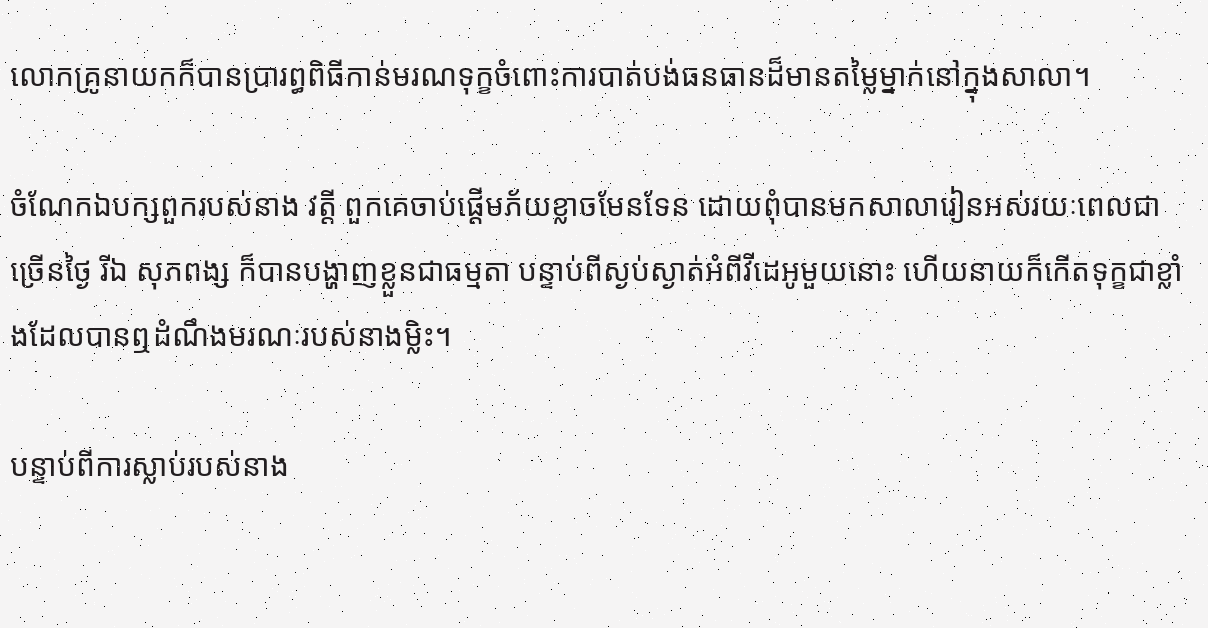លោកគ្រូនាយកក៏បានប្រារព្ធពិធីកាន់មរណទុក្ខចំពោះការបាត់បង់ធនធានដ៏មានតម្លៃម្នាក់នៅក្នុងសាលា។

ចំណែកឯបក្សពួករបស់នាង វត្តី ពួកគេចាប់ផ្តើមភ័យខ្លាចមែនទែន ដោយពុំបានមកសាលារៀនអស់រយៈពេលជាច្រើនថ្ងៃ រីឯ សុភពង្ស ក៏បានបង្ហាញខ្លួនជាធម្មតា បន្ទាប់ពីស្ងប់ស្ងាត់អំពីវីដេអូមួយនោះ ហើយនាយក៏កើតទុក្ខជាខ្លាំងដែលបានឮដំណឹងមរណៈរបស់នាងម្លិះ។

បន្ទាប់ពីការស្លាប់របស់នាង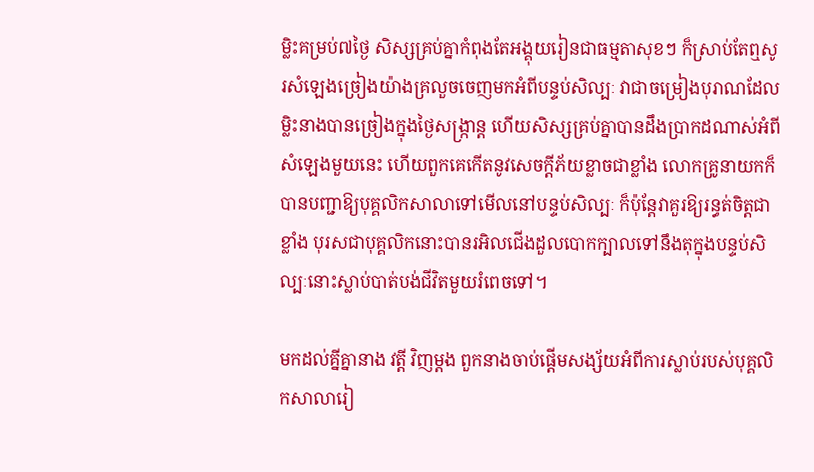ម្លិះគម្រប់៧ថ្ងៃ សិស្សគ្រប់គ្នាកំពុងតែអង្គុយរៀនជាធម្មតាសុខៗ ក៏ស្រាប់តែឮសូរសំឡេងច្រៀងយ៉ាងគ្រលួចចេញមកអំពីបន្ទប់សិល្បៈ វាជាចម្រៀងបុរាណដែលម្លិះនាងបានច្រៀងក្នុងថ្ងៃសង្រ្កាន្ត ហើយសិស្សគ្រប់គ្នាបានដឹងប្រាកដណាស់អំពីសំឡេងមួយនេះ ហើយពួកគេកើតនូវសេចក្តីភ័យខ្លាចជាខ្លាំង លោកគ្រូនាយកក៏បានបញ្ជាឱ្យបុគ្គលិកសាលាទៅមើលនៅបន្ទប់សិល្បៈ ក៏ប៉ុន្តែវាគួរឱ្យរន្ធត់ចិត្តជាខ្លាំង បុរសជាបុគ្គលិកនោះបានរអិលជើងដួលបោកក្បាលទៅនឹងតុក្នុងបន្ទប់សិល្បៈនោះស្លាប់បាត់បង់ជីវិតមួយរំពេចទៅ។

មកដល់គ្នីគ្នានាង វត្តី វិញម្តង ពួកនាងចាប់ផ្តើមសង្ស័យអំពីការស្លាប់របស់បុគ្គលិកសាលារៀ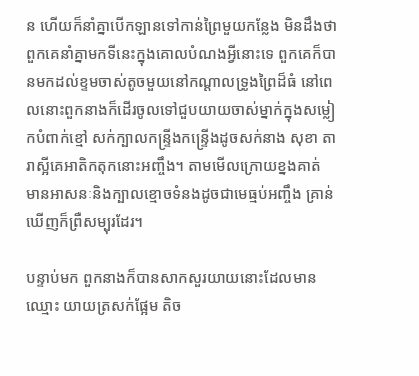ន ហើយក៏នាំគ្នាបើកឡានទៅកាន់ព្រៃមួយកន្លែង មិនដឹងថាពួកគេនាំគ្នាមកទីនេះក្នុងគោលបំណងអ្វីនោះទេ ពួកគេក៏បានមកដល់ខ្ទមចាស់តូចមួយនៅកណ្តាលទ្រូងព្រៃដ៏ធំ នៅពេលនោះពួកនាងក៏ដើរចូលទៅជួបយាយចាស់ម្នាក់ក្នុងសម្លៀកបំពាក់ខ្មៅ សក់ក្បាលកន្ទ្រីងកន្ទ្រើងដូចសក់នាង សុខា តារាស្អីគេអាតិកតុកនោះអញ្ចឹង។ តាមមើលក្រោយខ្នងគាត់ មានអាសនៈនិងក្បាលខ្មោចទំនងដូចជាមេធ្មប់អញ្ចឹង គ្រាន់ឃើញក៏ព្រឺសម្បុរដែរ។

បន្ទាប់មក ពួកនាងក៏បានសាកសួរយាយនោះដែលមានឈ្មោះ យាយត្រសក់ផ្អែម តិច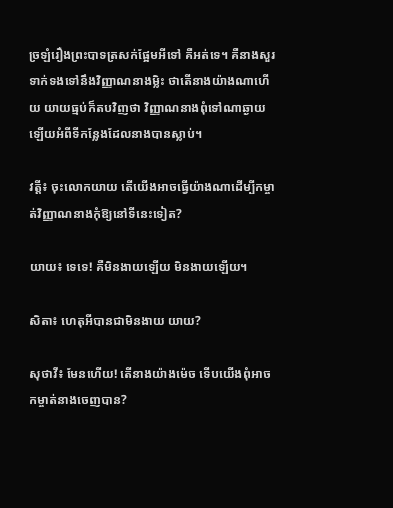ច្រឡំរឿងព្រះបាទត្រសក់ផ្អែមអីទៅ គឺអត់ទេ។ គឺនាងសួរទាក់ទងទៅនឹងវិញ្ញាណនាងម្លិះ ថាតើនាងយ៉ាងណាហើយ យាយធ្មប់ក៏តបវិញថា វិញ្ញាណនាងពុំទៅណាឆ្ងាយឡើយអំពីទីកន្លែងដែលនាងបានស្លាប់។

វត្តី៖ ចុះលោកយាយ តើយើងអាចធ្វើយ៉ាងណាដើម្បីកម្ចាត់វិញ្ញាណនាងកុំឱ្យនៅទីនេះទៀត?

យាយ៖ ទេទេ! គឺមិនងាយឡើយ មិនងាយឡើយ។

សិតា៖ ហេតុអីបានជាមិនងាយ យាយ?

សុថាវី៖ មែនហើយ! តើនាងយ៉ាងម៉េច ទើបយើងពុំអាចកម្ចាត់នាងចេញបាន?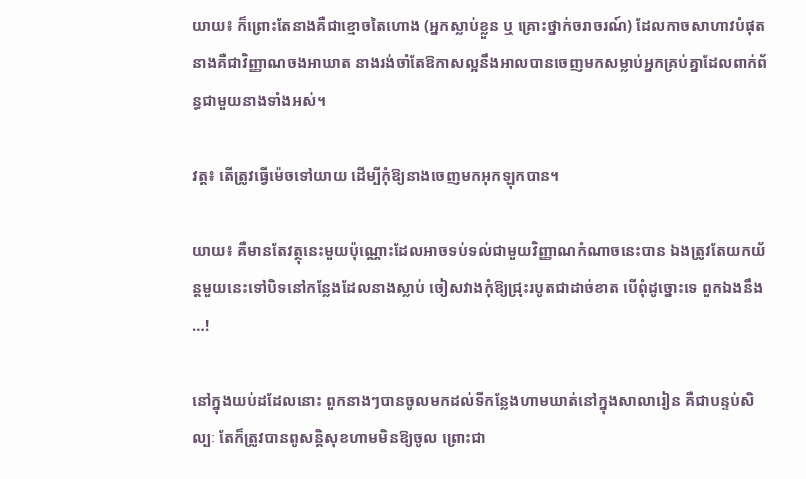យាយ៖ ក៏ព្រោះតែនាងគឺជាខ្មោចតៃហោង (អ្នកស្លាប់ខ្លួន ឬ គ្រោះថ្នាក់ចរាចរណ៍) ដែលកាចសាហាវបំផុត នាងគឺជាវិញ្ញាណចងអាឃាត នាងរង់ចាំតែឱកាសល្អនឹងអាលបានចេញមកសម្លាប់អ្នកគ្រប់គ្នាដែលពាក់ព័ន្ធជាមួយនាងទាំងអស់។

វត្ត៖ តើត្រូវធ្វើម៉េចទៅយាយ ដើម្បីកុំឱ្យនាងចេញមកអុកឡុកបាន។

យាយ៖ គឺមានតែវត្ថុនេះមួយប៉ុណ្ណោះដែលអាចទប់ទល់ជាមួយវិញ្ញាណកំណាចនេះបាន ឯងត្រូវតែយកយ័ន្តមួយនេះទៅបិទនៅកន្លែងដែលនាងស្លាប់ ចៀសវាងកុំឱ្យជ្រុះរបូតជាដាច់ខាត បើពុំដូច្នោះទេ ពួកឯងនឹង…!

នៅក្នុងយប់ដដែលនោះ ពួកនាងៗបានចូលមកដល់ទីកន្លែងហាមឃាត់នៅក្នុងសាលារៀន គឺជាបន្ទប់សិល្បៈ តែក៏ត្រូវបានពូសន្តិសុខហាមមិនឱ្យចូល ព្រោះជា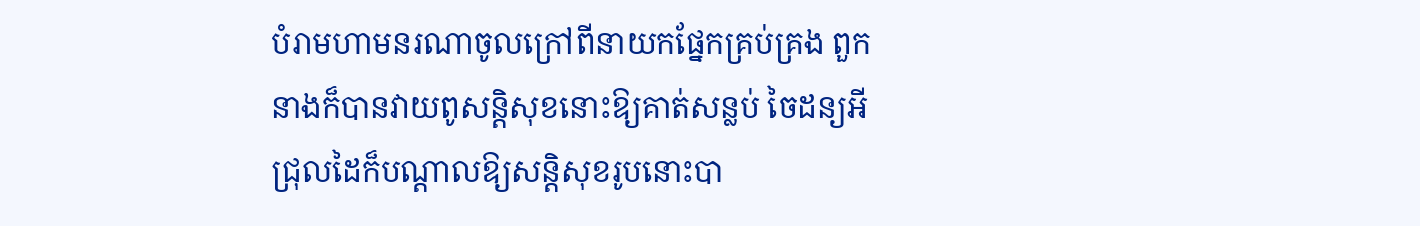បំរាមហាមនរណាចូលក្រៅពីនាយកផ្នែកគ្រប់គ្រង ពួកនាងក៏បានវាយពូសន្តិសុខនោះឱ្យគាត់សន្លប់ ចៃដន្យអីជ្រុលដៃក៏បណ្តាលឱ្យសន្តិសុខរូបនោះបា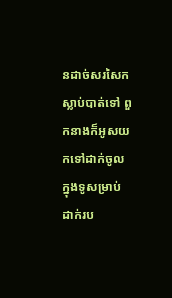នដាច់សរសៃកស្លាប់បាត់ទៅ ពួកនាងក៏អូសយកទៅដាក់ចូលក្នុងទូសម្រាប់ដាក់រប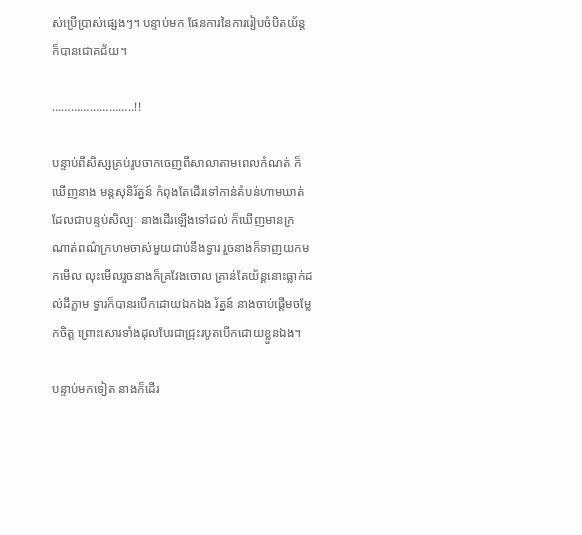ស់ប្រើប្រាស់ផ្សេងៗ។ បន្ទាប់មក ផែនការនៃការរៀបចំបិតយ័ន្តក៏បានជោគជ័យ។

……………………..!!

បន្ទាប់ពីសិស្សគ្រប់រូបចាកចេញពីសាលាតាមពេលកំណត់ ក៏ឃើញនាង មន្តសុនិរ័ត្នន៍ កំពុងតែដើរទៅកាន់តំបន់ហាមឃាត់ដែលជាបន្ទប់សិល្បៈ នាងដើរឡើងទៅដល់ ក៏ឃើញមានក្រណាត់ពណ៌ក្រហមចាស់មួយជាប់នឹងទ្វារ រួចនាងក៏ទាញយកមកមើល លុះមើលរួចនាងក៏គ្រវែងចោល គ្រាន់តែយ័ន្តនោះធ្លាក់ដល់ដីភ្លាម ទ្វារក៏បានរបើកដោយឯកឯង រ័ត្នន៍ នាងចាប់ផ្តើមចម្លែកចិត្ត ព្រោះសោរទាំងដុលបែរជាជ្រុះរបូតបើកដោយខ្លួនឯង។

បន្ទាប់មកទៀត នាងក៏ដើរ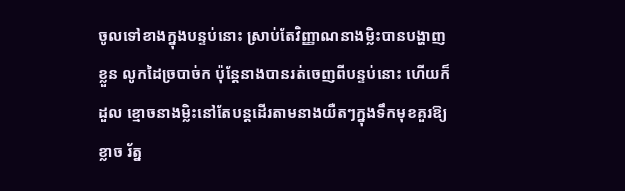ចូលទៅខាងក្នុងបន្ទប់នោះ ស្រាប់តែវិញ្ញាណនាងម្លិះបានបង្ហាញខ្លួន លូកដៃច្របាច់ក ប៉ុន្តែនាងបានរត់ចេញពីបន្ទប់នោះ ហើយក៏ដួល ខ្មោចនាងម្លិះនៅតែបន្តដើរតាមនាងយឺតៗក្នុងទឹកមុខគួរឱ្យខ្លាច រ័ត្ន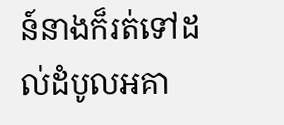ន៍នាងក៏រត់ទៅដល់ដំបូលអគា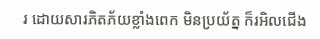រ ដោយសារភិតភ័យខ្លាំងពេក មិនប្រយ័ត្ន ក៏រអិលជើង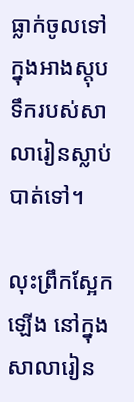ធ្លាក់ចូលទៅក្នុងអាងស្តុបទឹករបស់សាលារៀនស្លាប់បាត់ទៅ។

លុះព្រឹកស្អែកឡើង នៅក្នុងសាលារៀន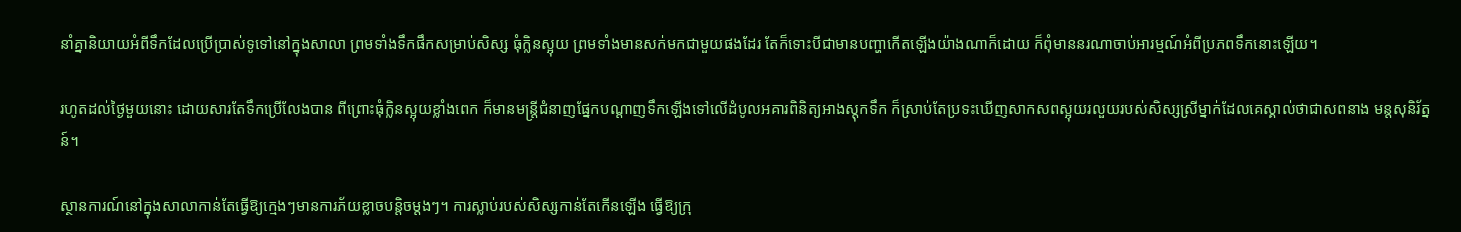នាំគ្នានិយាយអំពីទឹកដែលប្រើប្រាស់ទូទៅនៅក្នុងសាលា ព្រមទាំងទឹកផឹកសម្រាប់សិស្ស ធុំក្លិនស្អុយ ព្រមទាំងមានសក់មកជាមួយផងដែរ តែក៏ទោះបីជាមានបញ្ហាកើតឡើងយ៉ាងណាក៏ដោយ ក៏ពុំមាននរណាចាប់អារម្មណ៍អំពីប្រភពទឹកនោះឡើយ។

រហូតដល់ថ្ងៃមួយនោះ ដោយសារតែទឹកប្រើលែងបាន ពីព្រោះធុំក្លិនស្អុយខ្លាំងពេក ក៏មានមន្ត្រីជំនាញផ្នែកបណ្តាញទឹកឡើងទៅលើដំបូលអគារពិនិត្យអាងស្តុកទឹក ក៏ស្រាប់តែប្រទះឃើញសាកសពស្អុយរលួយរបស់សិស្សស្រីម្នាក់ដែលគេស្គាល់ថាជាសពនាង មន្តសុនិរ័ត្នន៍។

ស្ថានការណ៍នៅក្នុងសាលាកាន់តែធ្វើឱ្យក្មេងៗមានការភ័យខ្លាចបន្តិចម្តងៗ។ ការស្លាប់របស់សិស្សកាន់តែកើនឡើង ធ្វើឱ្យក្រុ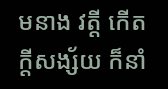មនាង វត្តី កើតក្តីសង្ស័យ ក៏នាំ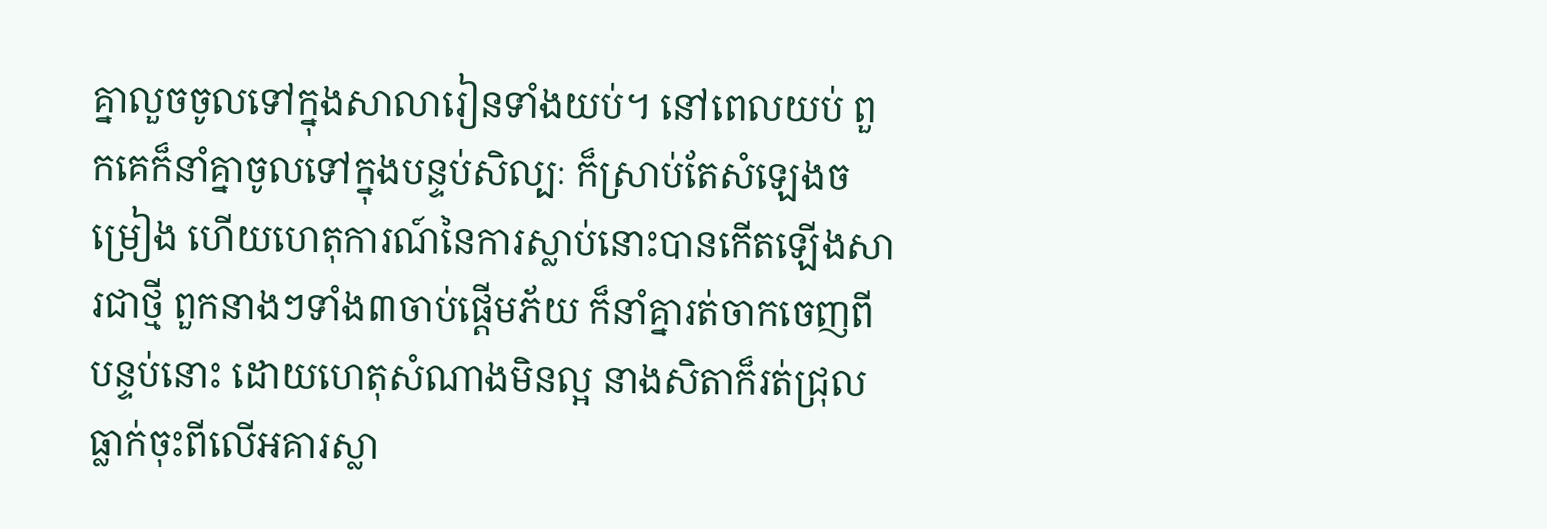គ្នាលួចចូលទៅក្នុងសាលារៀនទាំងយប់។ នៅពេលយប់ ពួកគេក៏នាំគ្នាចូលទៅក្នុងបន្ទប់សិល្បៈ ក៏ស្រាប់តែសំឡេងចម្រៀង ហើយហេតុការណ៍នៃការស្លាប់នោះបានកើតឡើងសារជាថ្មី ពួកនាងៗទាំង៣ចាប់ផ្តើមភ័យ ក៏នាំគ្នារត់ចាកចេញពីបន្ទប់នោះ ដោយហេតុសំណាងមិនល្អ នាងសិតាក៏រត់ជ្រុលធ្លាក់ចុះពីលើអគារស្លា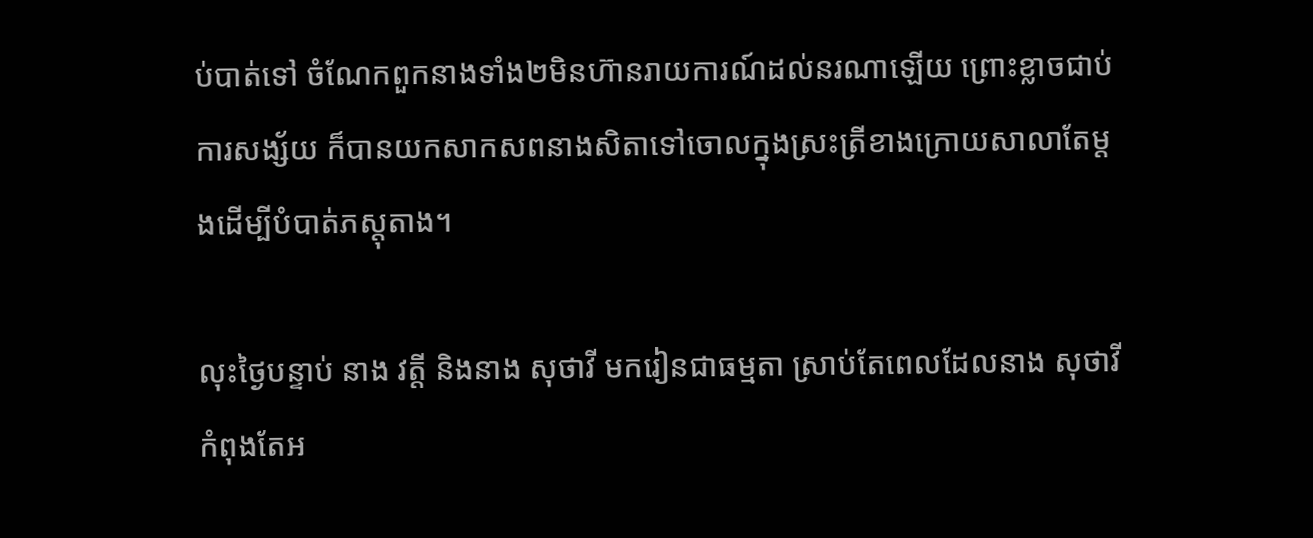ប់បាត់ទៅ ចំណែកពួកនាងទាំង២មិនហ៊ានរាយការណ៍ដល់នរណាឡើយ ព្រោះខ្លាចជាប់ការសង្ស័យ ក៏បានយកសាកសពនាងសិតាទៅចោលក្នុងស្រះត្រីខាងក្រោយសាលាតែម្តងដើម្បីបំបាត់ភស្តុតាង។

លុះថ្ងៃបន្ទាប់ នាង វត្តី និងនាង សុថាវី មករៀនជាធម្មតា ស្រាប់តែពេលដែលនាង សុថាវី កំពុងតែអ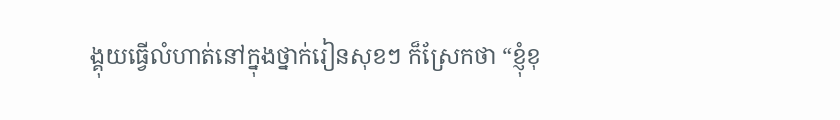ង្គុយធ្វើលំហាត់នៅក្នុងថ្នាក់រៀនសុខៗ ក៏ស្រែកថា “ខ្ញុំខុ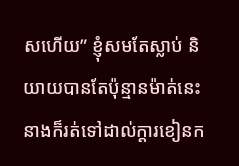សហើយ” ខ្ញុំសមតែស្លាប់ និយាយបានតែប៉ុន្មានម៉ាត់នេះ នាងក៏រត់ទៅដាល់ក្តារខៀនក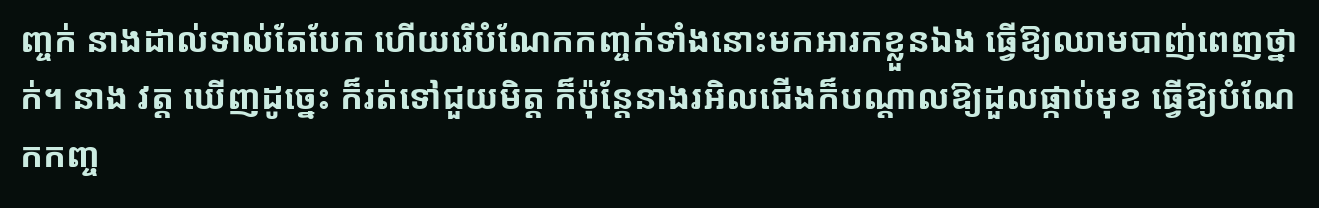ញ្ចក់ នាងដាល់ទាល់តែបែក ហើយរើបំណែកកញ្ចក់ទាំងនោះមកអារកខ្លួនឯង ធ្វើឱ្យឈាមបាញ់ពេញថ្នាក់។ នាង វត្ត ឃើញដូច្នេះ ក៏រត់ទៅជួយមិត្ត ក៏ប៉ុន្តែនាងរអិលជើងក៏បណ្តាលឱ្យដួលផ្កាប់មុខ ធ្វើឱ្យបំណែកកញ្ច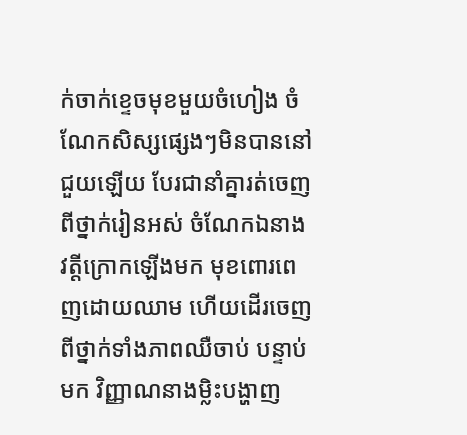ក់ចាក់ខ្ទេចមុខមួយចំហៀង ចំណែកសិស្សផ្សេងៗមិនបាននៅជួយឡើយ បែរជានាំគ្នារត់ចេញពីថ្នាក់រៀនអស់ ចំណែកឯនាង វត្តីក្រោកឡើងមក មុខពោរពេញដោយឈាម ហើយដើរចេញពីថ្នាក់ទាំងភាពឈឺចាប់ បន្ទាប់មក វិញ្ញាណនាងម្លិះបង្ហាញ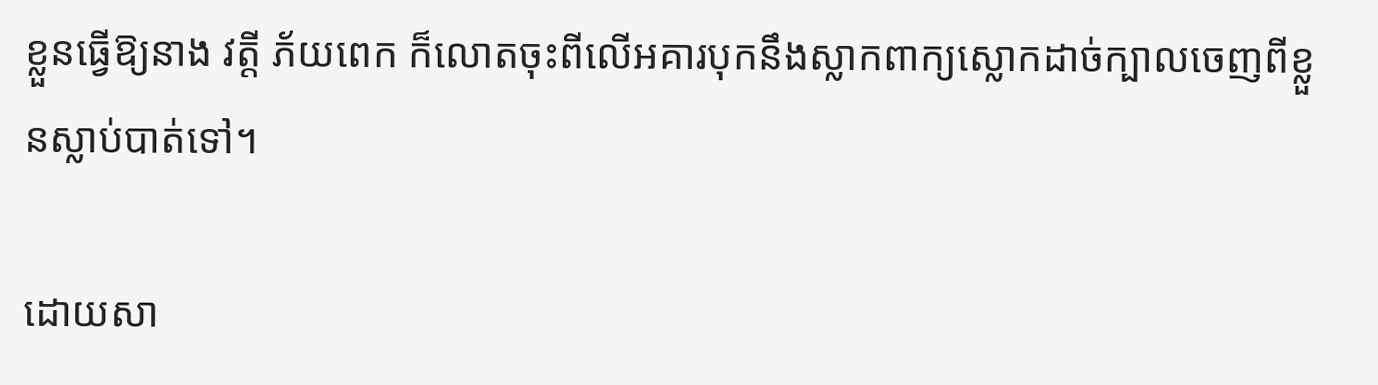ខ្លួនធ្វើឱ្យនាង វត្តី ភ័យពេក ក៏លោតចុះពីលើអគារបុកនឹងស្លាកពាក្យស្លោកដាច់ក្បាលចេញពីខ្លួនស្លាប់បាត់ទៅ។

ដោយសា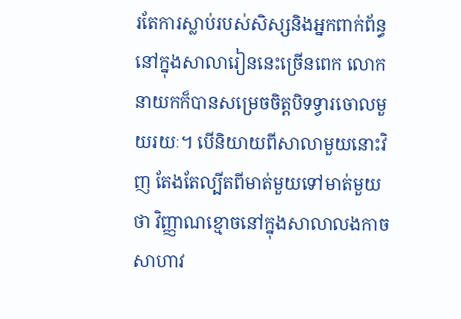រតែការស្លាប់របស់សិស្សនិងអ្នកពាក់ព័ន្ធនៅក្នុងសាលារៀននេះច្រើនពេក លោកនាយកក៏បានសម្រេចចិត្តបិទទ្វារចោលមួយរយៈ។ បើនិយាយពីសាលាមួយនោះវិញ តែងតែល្បីតពីមាត់មួយទៅមាត់មួយថា វិញ្ញាណខ្មោចនៅក្នុងសាលាលងកាចសាហាវ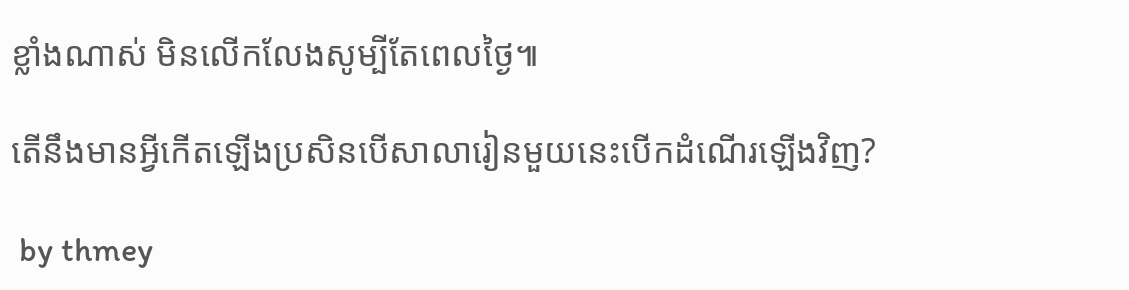ខ្លាំងណាស់ មិនលើកលែងសូម្បីតែពេលថ្ងៃ៕

តើនឹងមានអ្វីកើតឡើងប្រសិនបើសាលារៀនមួយនេះបើកដំណើរឡើងវិញ?

 by thmey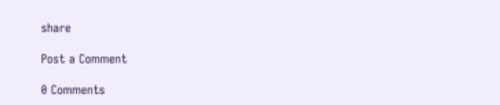share

Post a Comment

0 Comments